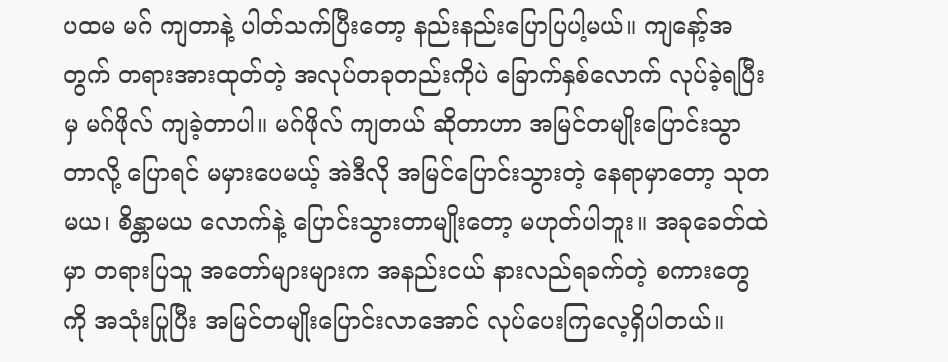ပထမ မဂ် ကျတာနဲ့ ပါတ်သက်ပြီးတော့ နည်းနည်းပြောပြပါ့မယ်။ ကျနော့်အတွက် တရားအားထုတ်တဲ့ အလုပ်တခုတည်းကိုပဲ ခြောက်နှစ်လောက် လုပ်ခဲ့ရပြီးမှ မဂ်ဖိုလ် ကျခဲ့တာပါ။ မဂ်ဖိုလ် ကျတယ် ဆိုတာဟာ အမြင်တမျိုးပြောင်းသွာတာလို့ ပြောရင် မမှားပေမယ့် အဲဒီလို အမြင်ပြောင်းသွားတဲ့ နေရာမှာတော့ သုတမယ၊ စိန္တာမယ လောက်နဲ့ ပြောင်းသွားတာမျိုးတော့ မဟုတ်ပါဘူး။ အခုခေတ်ထဲမှာ တရားပြသူ အတော်များများက အနည်းငယ် နားလည်ရခက်တဲ့ စကားတွေကို အသုံးပြုပြီး အမြင်တမျိုးပြောင်းလာအောင် လုပ်ပေးကြလေ့ရှိပါတယ်။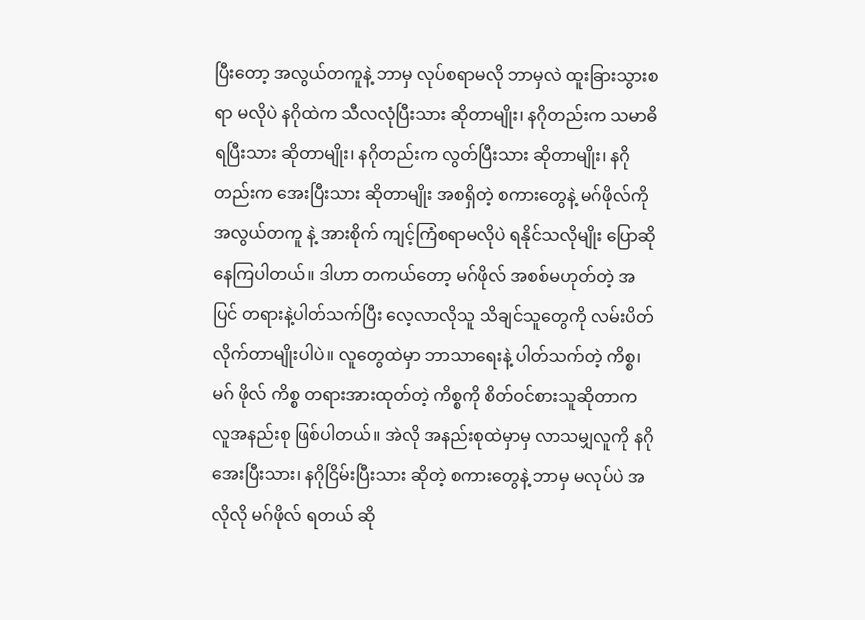ပြီးတော့ အလွယ်တကူနဲ့ ဘာမှ လုပ်စရာမလို ဘာမှလဲ ထူးခြားသွားစရာ မလိုပဲ နဂိုထဲက သီလလုံပြီးသား ဆိုတာမျိုး၊ နဂိုတည်းက သမာဓိရပြီးသား ဆိုတာမျိုး၊ နဂိုတည်းက လွတ်ပြီးသား ဆိုတာမျိုး၊ နဂိုတည်းက အေးပြီးသား ဆိုတာမျိုး အစရှိတဲ့ စကားတွေနဲ့ မဂ်ဖိုလ်ကို အလွယ်တကူ နဲ့ အားစိုက် ကျင့်ကြံစရာမလိုပဲ ရနိုင်သလိုမျိုး ပြောဆိုနေကြပါတယ်။ ဒါဟာ တကယ်တော့ မဂ်ဖိုလ် အစစ်မဟုတ်တဲ့ အပြင် တရားနဲ့ပါတ်သက်ပြီး လေ့လာလိုသူ သိချင်သူတွေကို လမ်းပိတ်လိုက်တာမျိုးပါပဲ။ လူတွေထဲမှာ ဘာသာရေးနဲ့ ပါတ်သက်တဲ့ ကိစ္စ၊ မဂ် ဖိုလ် ကိစ္စ တရားအားထုတ်တဲ့ ကိစ္စကို စိတ်ဝင်စားသူဆိုတာက လူအနည်းစု ဖြစ်ပါတယ်။ အဲလို အနည်းစုထဲမှာမှ လာသမျှလူကို နဂိုအေးပြီးသား၊ နဂိုငြိမ်းပြီးသား ဆိုတဲ့ စကားတွေနဲ့ ဘာမှ မလုပ်ပဲ အလိုလို မဂ်ဖိုလ် ရတယ် ဆို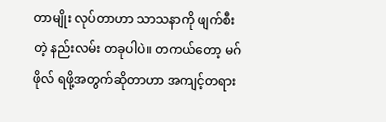တာမျိုး လုပ်တာဟာ သာသနာကို ဖျက်စီးတဲ့ နည်းလမ်း တခုပါပဲ။ တကယ်တော့ မဂ်ဖိုလ် ရဖို့အတွက်ဆိုတာဟာ အကျင့်တရား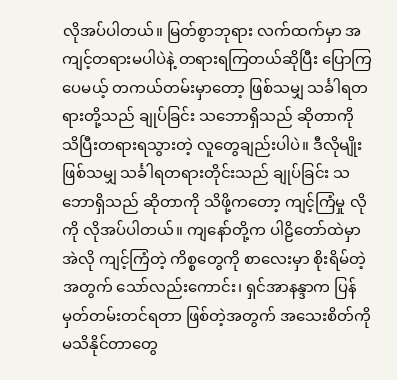လိုအပ်ပါတယ်။ မြတ်စွာဘုရား လက်ထက်မှာ အကျင့်တရားမပါပဲနဲ့ တရားရကြတယ်ဆိုပြီး ပြောကြပေမယ့် တကယ်တမ်းမှာတော့ ဖြစ်သမျှ သင်္ခါရတရားတို့သည် ချုပ်ခြင်း သဘောရှိသည် ဆိုတာကို သိပြီးတရားရသွားတဲ့ လူတွေချည်းပါပဲ။ ဒီလိုမျိုး ဖြစ်သမျှ သင်္ခါရတရားတိုင်းသည် ချုပ်ခြင်း သဘောရှိသည် ဆိုတာကို သိဖို့ကတော့ ကျင့်ကြံမှု လိုကို လိုအပ်ပါတယ်။ ကျနော်တို့က ပါဠိတော်ထဲမှာ အဲလို ကျင့်ကြံတဲ့ ကိစ္စတွေကို စာလေးမှာ စိုးရိမ်တဲ့အတွက် သော်လည်းကောင်း၊ ရှင်အာနန္ဒာက ပြန်မှတ်တမ်းတင်ရတာ ဖြစ်တဲ့အတွက် အသေးစိတ်ကို မသိနိုင်တာတွေ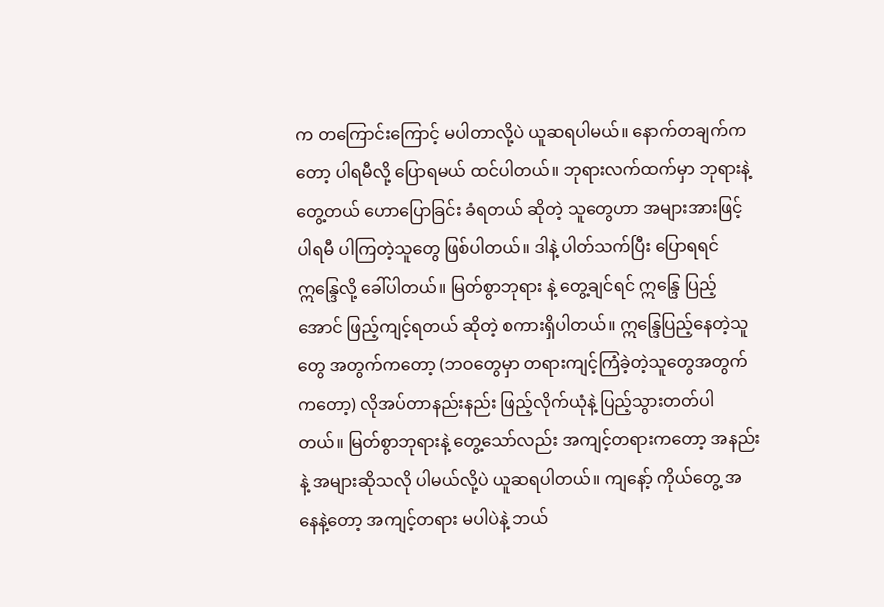က တကြောင်းကြောင့် မပါတာလို့ပဲ ယူဆရပါမယ်။ နောက်တချက်ကတော့ ပါရမီလို့ ပြောရမယ် ထင်ပါတယ်။ ဘုရားလက်ထက်မှာ ဘုရားနဲ့တွေ့တယ် ဟောပြောခြင်း ခံရတယ် ဆိုတဲ့ သူတွေဟာ အများအားဖြင့် ပါရမီ ပါကြတဲ့သူတွေ ဖြစ်ပါတယ်။ ဒါနဲ့ ပါတ်သက်ပြီး ပြောရရင် ဣန္ဒြေလို့ ခေါ်ပါတယ်။ မြတ်စွာဘုရား နဲ့ တွေ့ချင်ရင် ဣန္ဒြေ ပြည့်အောင် ဖြည့်ကျင့်ရတယ် ဆိုတဲ့ စကားရှိပါတယ်။ ဣန္ဒြေပြည့်နေတဲ့သူတွေ အတွက်ကတော့ (ဘဝတွေမှာ တရားကျင့်ကြံခဲ့တဲ့သူတွေအတွက်ကတော့) လိုအပ်တာနည်းနည်း ဖြည့်လိုက်ယုံနဲ့ ပြည့်သွားတတ်ပါတယ်။ မြတ်စွာဘုရားနဲ့ တွေ့သော်လည်း အကျင့်တရားကတော့ အနည်းနဲ့ အများဆိုသလို ပါမယ်လို့ပဲ ယူဆရပါတယ်။ ကျနော့် ကိုယ်တွေ့ အနေနဲ့တော့ အကျင့်တရား မပါပဲနဲ့ ဘယ်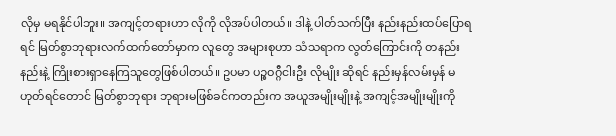လိုမှ မရနိုင်ပါဘူး။ အကျင့်တရားဟာ လိုကို လိုအပ်ပါတယ်။ ဒါနဲ့ ပါတ်သက်ပြီး နည်းနည်းထပ်ပြောရရင် မြတ်စွာဘုရားလက်ထက်တော်မှာက လူတွေ အများစုဟာ သံသရာက လွတ်ကြောင်းကို တနည်းနည်းနဲ့ ကြိုးစားရှာနေကြသူတွေဖြစ်ပါတယ်။ ဥပမာ ပဉ္စဝဂ္ဂီငါးဦး လိုမျိုး ဆိုရင် နည်းမှန်လမ်းမှန် မဟုတ်ရင်တောင် မြတ်စွာဘုရား ဘုရားမဖြစ်ခင်ကတည်းက အယူအမျိုးမျိုးနဲ့ အကျင့်အမျိုးမျိုးကို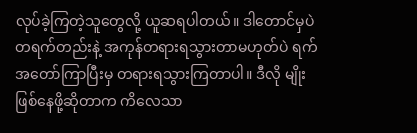လုပ်ခဲ့ကြတဲ့သူတွေလို့ ယူဆရပါတယ်။ ဒါတောင်မှပဲ တရက်တည်းနဲ့ အကုန်တရားရသွားတာမဟုတ်ပဲ ရက်အတော်ကြာပြီးမှ တရားရသွားကြတာပါ။ ဒီလို မျိုး ဖြစ်နေဖို့ဆိုတာက ကိလေသာ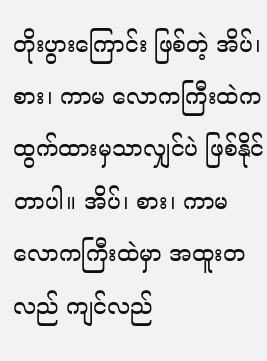တိုးပွားကြောင်း ဖြစ်တဲ့ အိပ်၊ စား၊ ကာမ လောကကြီးထဲက ထွက်ထားမှသာလျှင်ပဲ ဖြစ်နိုင်တာပါ။ အိပ်၊ စား၊ ကာမ လောကကြီးထဲမှာ အထူးတလည် ကျင်လည်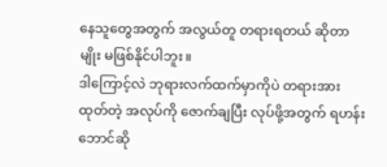နေသူတွေအတွက် အလွယ်တူ တရားရတယ် ဆိုတာမျိုး မဖြစ်နိုင်ပါဘူး။
ဒါကြောင့်လဲ ဘုရားလက်ထက်မှာကိုပဲ တရားအားထုတ်တဲ့ အလုပ်ကို ဇောက်ချပြီး လုပ်ဖို့အတွက် ရဟန်းဘောင်ဆို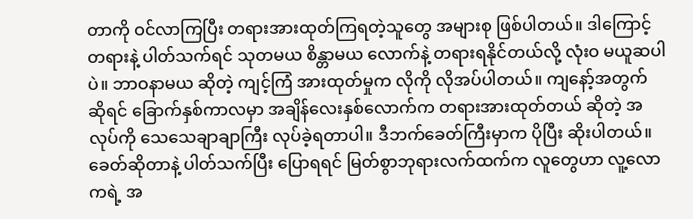တာကို ဝင်လာကြပြီး တရားအားထုတ်ကြရတဲ့သူတွေ အများစု ဖြစ်ပါတယ်။ ဒါကြောင့် တရားနဲ့ ပါတ်သက်ရင် သုတမယ စိန္တာမယ လောက်နဲ့ တရားရနိုင်တယ်လို့ လုံးဝ မယူဆပါပဲ။ ဘာဝနာမယ ဆိုတဲ့ ကျင့်ကြံ အားထုတ်မှုက လိုကို လိုအပ်ပါတယ်။ ကျနော့်အတွက် ဆိုရင် ခြောက်နှစ်ကာလမှာ အချိန်လေးနှစ်လောက်က တရားအားထုတ်တယ် ဆိုတဲ့ အလုပ်ကို သေသေချာချာကြီး လုပ်ခဲ့ရတာပါ။ ဒီဘက်ခေတ်ကြီးမှာက ပိုပြီး ဆိုးပါတယ်။ ခေတ်ဆိုတာနဲ့ ပါတ်သက်ပြီး ပြောရရင် မြတ်စွာဘုရားလက်ထက်က လူတွေဟာ လူ့လောကရဲ့ အ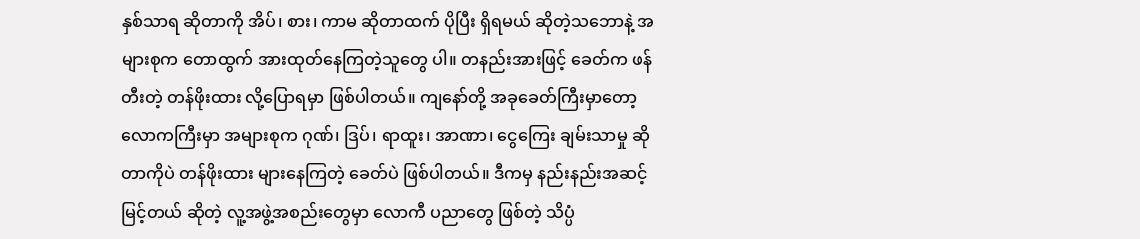နှစ်သာရ ဆိုတာကို အိပ်၊ စား၊ ကာမ ဆိုတာထက် ပိုပြီး ရှိရမယ် ဆိုတဲ့သဘောနဲ့ အများစုက တောထွက် အားထုတ်နေကြတဲ့သူတွေ ပါ။ တနည်းအားဖြင့် ခေတ်က ဖန်တီးတဲ့ တန်ဖိုးထား လို့ပြောရမှာ ဖြစ်ပါတယ်။ ကျနော်တို့ အခုခေတ်ကြီးမှာတော့ လောကကြီးမှာ အများစုက ဂုဏ်၊ ဒြပ်၊ ရာထူး၊ အာဏာ၊ ငွေကြေး ချမ်းသာမှု ဆိုတာကိုပဲ တန်ဖိုးထား များနေကြတဲ့ ခေတ်ပဲ ဖြစ်ပါတယ်။ ဒီကမှ နည်းနည်းအဆင့်မြင့်တယ် ဆိုတဲ့ လူ့အဖွဲ့အစည်းတွေမှာ လောကီ ပညာတွေ ဖြစ်တဲ့ သိပ္ပံ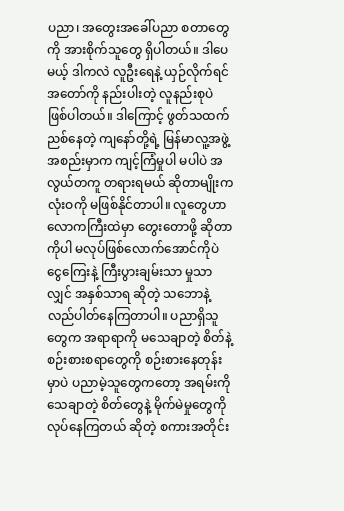ပညာ၊ အတွေးအခေါ်ပညာ စတာတွေကို အားစိုက်သူတွေ ရှိပါတယ်။ ဒါပေမယ့် ဒါကလဲ လူဦးရေနဲ့ ယှဉ်လိုက်ရင် အတော်ကို နည်းပါးတဲ့ လူနည်းစုပဲ ဖြစ်ပါတယ်။ ဒါကြောင့် ဖွတ်သထက် ညစ်နေတဲ့ ကျနော်တို့ရဲ့ မြန်မာလူ့အဖွဲ့အစည်းမှာက ကျင့်ကြံမှုပါ မပါပဲ အလွယ်တကူ တရားရမယ် ဆိုတာမျိုးက လုံးဝကို မဖြစ်နိုင်တာပါ။ လူတွေဟာ လောကကြီးထဲမှာ တွေးတောဖို့ ဆိုတာကိုပါ မလုပ်ဖြစ်လောက်အောင်ကိုပဲ ငွေကြေးနဲ့ ကြီးပွားချမ်းသာ မှုသာလျှင် အနှစ်သာရ ဆိုတဲ့ သဘောနဲ့ လည်ပါတ်နေကြတာပါ။ ပညာရှိသူတွေက အရာရာကို မသေချာတဲ့ စိတ်နဲ့ စဉ်းစားစရာတွေကို စဉ်းစားနေတုန်းမှာပဲ ပညာမဲ့သူတွေကတော့ အရမ်းကို သေချာတဲ့ စိတ်တွေနဲ့ မိုက်မဲမှုတွေကို လုပ်နေကြတယ် ဆိုတဲ့ စကားအတိုင်း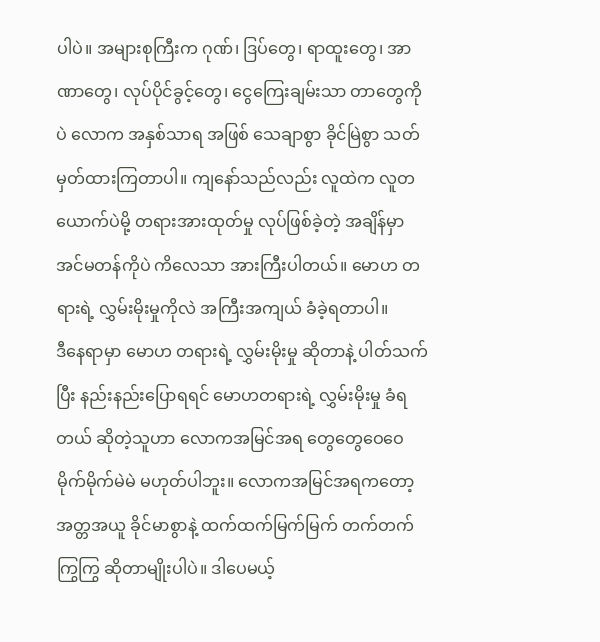ပါပဲ။ အများစုကြီးက ဂုဏ်၊ ဒြပ်တွေ၊ ရာထူးတွေ၊ အာဏာတွေ၊ လုပ်ပိုင်ခွင့်တွေ၊ ငွေကြေးချမ်းသာ တာတွေကိုပဲ လောက အနှစ်သာရ အဖြစ် သေချာစွာ ခိုင်မြဲစွာ သတ်မှတ်ထားကြတာပါ။ ကျနော်သည်လည်း လူထဲက လူတယောက်ပဲမို့ တရားအားထုတ်မှု လုပ်ဖြစ်ခဲ့တဲ့ အချိန်မှာ အင်မတန်ကိုပဲ ကိလေသာ အားကြီးပါတယ်။ မောဟ တရားရဲ့ လွှမ်းမိုးမှုကိုလဲ အကြီးအကျယ် ခံခဲ့ရတာပါ။
ဒီနေရာမှာ မောဟ တရားရဲ့ လွှမ်းမိုးမှု ဆိုတာနဲ့ ပါတ်သက်ပြီး နည်းနည်းပြောရရင် မောဟတရားရဲ့ လွှမ်းမိုးမှု ခံရတယ် ဆိုတဲ့သူဟာ လောကအမြင်အရ တွေတွေဝေဝေ မိုက်မိုက်မဲမဲ မဟုတ်ပါဘူး။ လောကအမြင်အရကတော့ အတ္တအယူ ခိုင်မာစွာနဲ့ ထက်ထက်မြက်မြက် တက်တက်ကြွကြွ ဆိုတာမျိုးပါပဲ။ ဒါပေမယ့်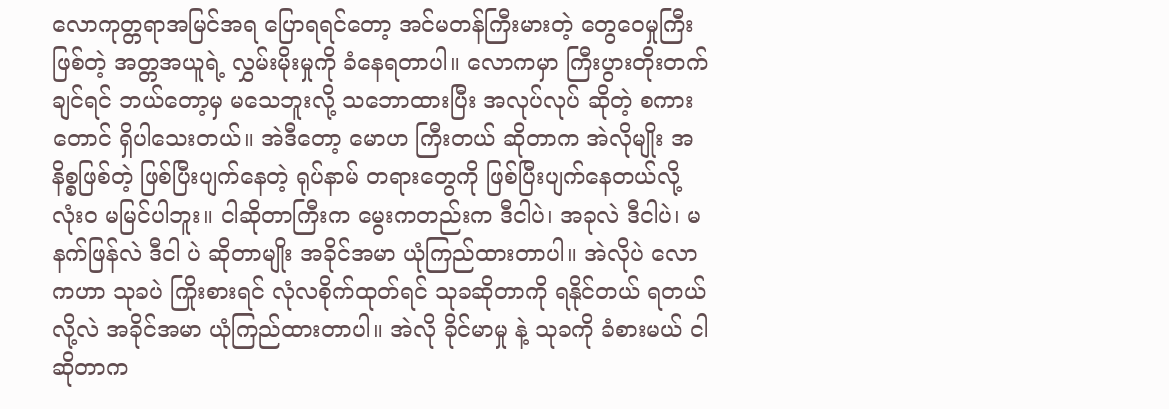လောကုတ္တရာအမြင်အရ ပြောရရင်တော့ အင်မတန်ကြီးမားတဲ့ တွေဝေမှုကြီး ဖြစ်တဲ့ အတ္တအယူရဲ့ လွှမ်းမိုးမှုကို ခံနေရတာပါ။ လောကမှာ ကြီးပွားတိုးတက်ချင်ရင် ဘယ်တော့မှ မသေဘူးလို့ သဘောထားပြီး အလုပ်လုပ် ဆိုတဲ့ စကားတောင် ရှိပါသေးတယ်။ အဲဒီတော့ မောဟ ကြီးတယ် ဆိုတာက အဲလိုမျိုး အနိစ္စဖြစ်တဲ့ ဖြစ်ပြီးပျက်နေတဲ့ ရုပ်နာမ် တရားတွေကို ဖြစ်ပြီးပျက်နေတယ်လို့ လုံးဝ မမြင်ပါဘူး။ ငါဆိုတာကြီးက မွေးကတည်းက ဒီငါပဲ၊ အခုလဲ ဒီငါပဲ၊ မနက်ဖြန်လဲ ဒီငါ ပဲ ဆိုတာမျိုး အခိုင်အမာ ယုံကြည်ထားတာပါ။ အဲလိုပဲ လောကဟာ သုခပဲ ကြိုးစားရင် လုံလစိုက်ထုတ်ရင် သုခဆိုတာကို ရနိုင်တယ် ရတယ် လို့လဲ အခိုင်အမာ ယုံကြည်ထားတာပါ။ အဲလို ခိုင်မာမှု နဲ့ သုခကို ခံစားမယ် ငါဆိုတာက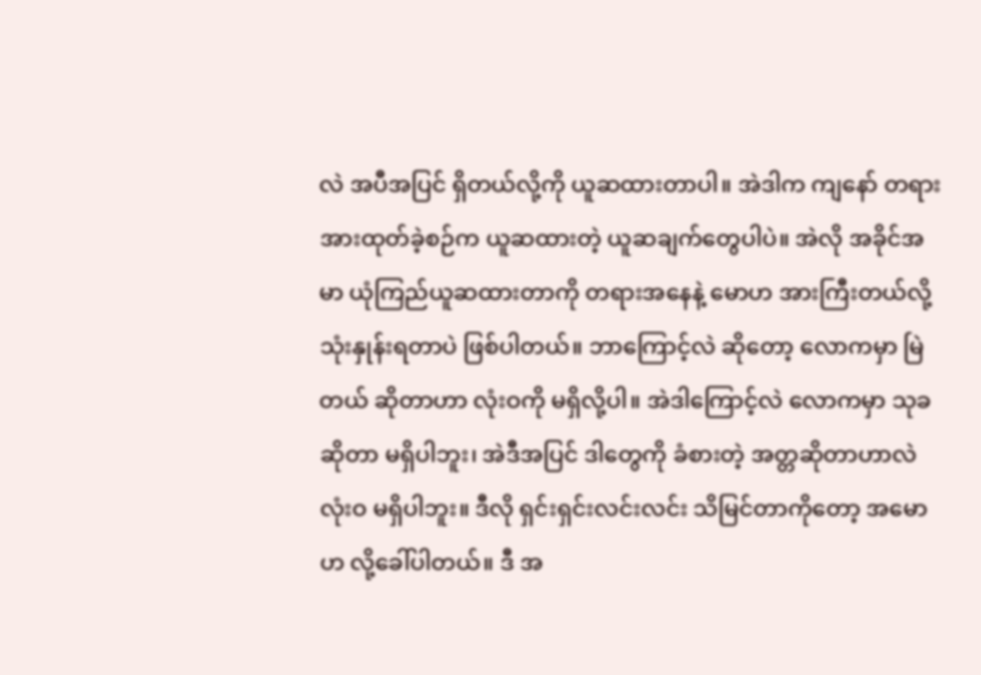လဲ အပီအပြင် ရှိတယ်လို့ကို ယူဆထားတာပါ။ အဲဒါက ကျနော် တရားအားထုတ်ခဲ့စဉ်က ယူဆထားတဲ့ ယူဆချက်တွေပါပဲ။ အဲလို အခိုင်အမာ ယုံကြည်ယူဆထားတာကို တရားအနေနဲ့ မောဟ အားကြီးတယ်လို့ သုံးနှုန်းရတာပဲ ဖြစ်ပါတယ်။ ဘာကြောင့်လဲ ဆိုတော့ လောကမှာ မြဲတယ် ဆိုတာဟာ လုံးဝကို မရှိလို့ပါ။ အဲဒါကြောင့်လဲ လောကမှာ သုခ ဆိုတာ မရှိပါဘူး၊ အဲဒီအပြင် ဒါတွေကို ခံစားတဲ့ အတ္တဆိုတာဟာလဲ လုံးဝ မရှိပါဘူး။ ဒီလို ရှင်းရှင်းလင်းလင်း သိမြင်တာကိုတော့ အမောဟ လို့ခေါ်ပါတယ်။ ဒီ အ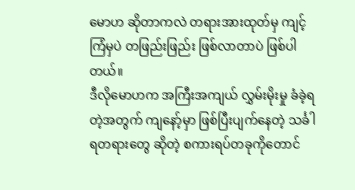မောဟ ဆိုတာကလဲ တရားအားထုတ်မှ ကျင့်ကြံမှပဲ တဖြည်းဖြည်း ဖြစ်လာတာပဲ ဖြစ်ပါတယ်။
ဒီလိုမောဟက အကြီးအကျယ် လွှမ်းမိုးမှု ခံခဲ့ရတဲ့အတွက် ကျနော့်မှာ ဖြစ်ပြီးပျက်နေတဲ့ သင်္ခါရတရားတွေ ဆိုတဲ့ စကားရပ်တခုကိုတောင်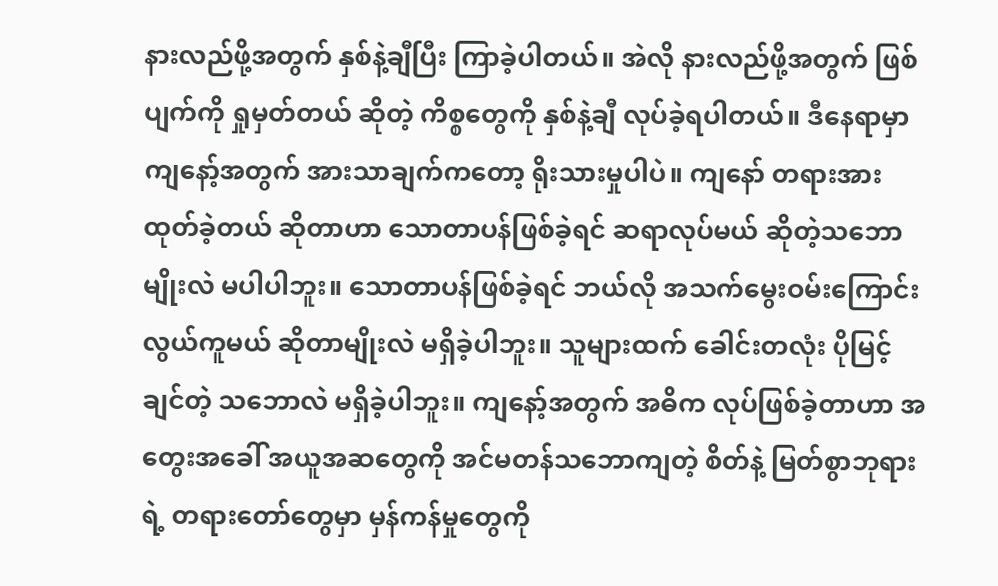နားလည်ဖို့အတွက် နှစ်နဲ့ချီပြီး ကြာခဲ့ပါတယ်။ အဲလို နားလည်ဖို့အတွက် ဖြစ်ပျက်ကို ရှုမှတ်တယ် ဆိုတဲ့ ကိစ္စတွေကို နှစ်နဲ့ချီ လုပ်ခဲ့ရပါတယ်။ ဒီနေရာမှာ ကျနော့်အတွက် အားသာချက်ကတော့ ရိုးသားမှုပါပဲ။ ကျနော် တရားအားထုတ်ခဲ့တယ် ဆိုတာဟာ သောတာပန်ဖြစ်ခဲ့ရင် ဆရာလုပ်မယ် ဆိုတဲ့သဘောမျိုးလဲ မပါပါဘူး။ သောတာပန်ဖြစ်ခဲ့ရင် ဘယ်လို အသက်မွေးဝမ်းကြောင်း လွယ်ကူမယ် ဆိုတာမျိုးလဲ မရှိခဲ့ပါဘူး။ သူများထက် ခေါင်းတလုံး ပိုမြင့်ချင်တဲ့ သဘောလဲ မရှိခဲ့ပါဘူး။ ကျနော့်အတွက် အဓိက လုပ်ဖြစ်ခဲ့တာဟာ အတွေးအခေါ် အယူအဆတွေကို အင်မတန်သဘောကျတဲ့ စိတ်နဲ့ မြတ်စွာဘုရားရဲ့ တရားတော်တွေမှာ မှန်ကန်မှုတွေကို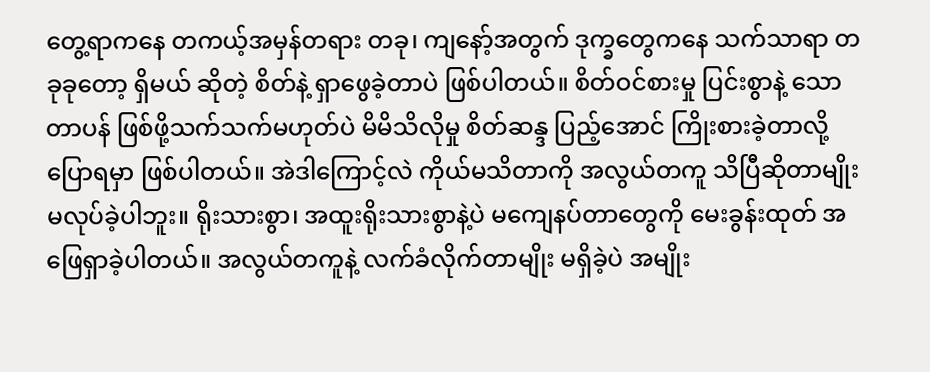တွေ့ရာကနေ တကယ့်အမှန်တရား တခု၊ ကျနော့်အတွက် ဒုက္ခတွေကနေ သက်သာရာ တခုခုတော့ ရှိမယ် ဆိုတဲ့ စိတ်နဲ့ ရှာဖွေခဲ့တာပဲ ဖြစ်ပါတယ်။ စိတ်ဝင်စားမှု ပြင်းစွာနဲ့ သောတာပန် ဖြစ်ဖို့သက်သက်မဟုတ်ပဲ မိမိသိလိုမှု စိတ်ဆန္ဒ ပြည့်အောင် ကြိုးစားခဲ့တာလို့ ပြောရမှာ ဖြစ်ပါတယ်။ အဲဒါကြောင့်လဲ ကိုယ်မသိတာကို အလွယ်တကူ သိပြီဆိုတာမျိုး မလုပ်ခဲ့ပါဘူး။ ရိုးသားစွာ၊ အထူးရိုးသားစွာနဲ့ပဲ မကျေနပ်တာတွေကို မေးခွန်းထုတ် အဖြေရှာခဲ့ပါတယ်။ အလွယ်တကူနဲ့ လက်ခံလိုက်တာမျိုး မရှိခဲ့ပဲ အမျိုး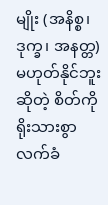မျိုး (အနိစ္စ၊ ဒုက္ခ၊ အနတ္တ) မဟုတ်နိုင်ဘူး ဆိုတဲ့ စိတ်ကို ရိုးသားစွာ လက်ခံ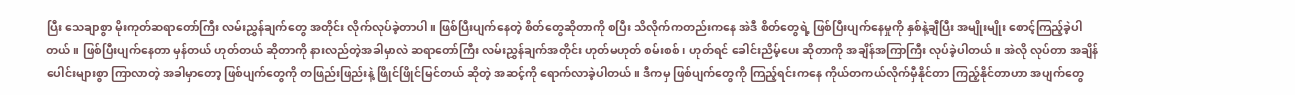ပြီး သေချာစွာ မိုးကုတ်ဆရာတော်ကြီး လမ်းညွှန်ချက်တွေ အတိုင်း လိုက်လုပ်ခဲ့တာပါ။ ဖြစ်ပြီးပျက်နေတဲ့ စိတ်တွေဆိုတာကို စပြီး သိလိုက်ကတည်းကနေ အဲဒီ စိတ်တွေရဲ့ ဖြစ်ပြီးပျက်နေမှုကို နှစ်နဲ့ချီပြီး အမျိုးမျိုး စောင့်ကြည့်ခဲ့ပါတယ်။ ဖြစ်ပြီးပျက်နေတာ မှန်တယ် ဟုတ်တယ် ဆိုတာကို နားလည်တဲ့အခါမှာလဲ ဆရာတော်ကြီး လမ်းညွှန်ချက်အတိုင်း ဟုတ်မဟုတ် စမ်းစစ်၊ ဟုတ်ရင် ခေါင်းညိမ့်ပေး ဆိုတာကို အချိန်အကြာကြီး လုပ်ခဲ့ပါတယ်။ အဲလို လုပ်တာ အချိန်ပေါင်းများစွာ ကြာလာတဲ့ အခါမှာတော့ ဖြစ်ပျက်တွေကို တဖြည်းဖြည်းနဲ့ ဖြိုင်ဖြိုင်မြင်တယ် ဆိုတဲ့ အဆင့်ကို ရောက်လာခဲ့ပါတယ်။ ဒီကမှ ဖြစ်ပျက်တွေကို ကြည့်ရင်းကနေ ကိုယ်တကယ်လိုက်မှီနိုင်တာ ကြည့်နိုင်တာဟာ အပျက်တွေ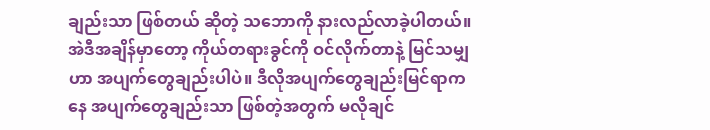ချည်းသာ ဖြစ်တယ် ဆိုတဲ့ သဘောကို နားလည်လာခဲ့ပါတယ်။ အဲဒီအချိန်မှာတော့ ကိုယ်တရားခွင်ကို ဝင်လိုက်တာနဲ့ မြင်သမျှဟာ အပျက်တွေချည်းပါပဲ။ ဒီလိုအပျက်တွေချည်းမြင်ရာက နေ အပျက်တွေချည်းသာ ဖြစ်တဲ့အတွက် မလိုချင်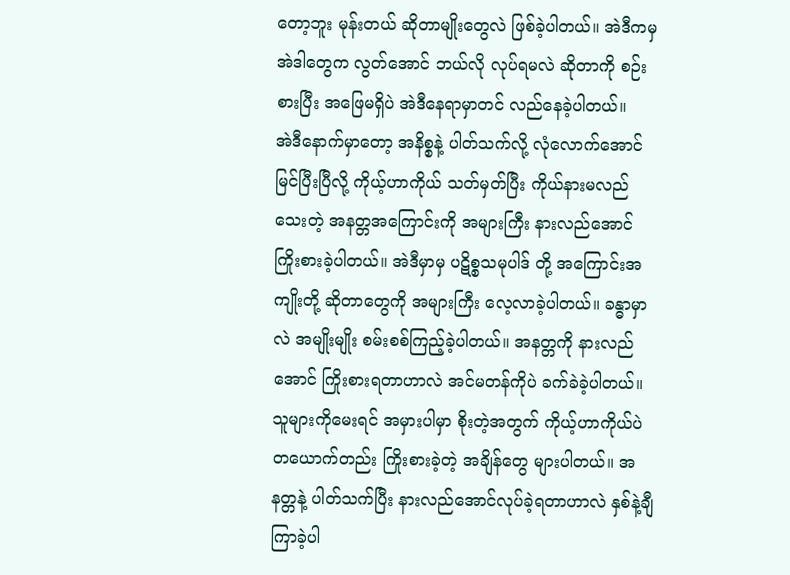တော့ဘူး မုန်းတယ် ဆိုတာမျိုးတွေလဲ ဖြစ်ခဲ့ပါတယ်။ အဲဒီကမှ အဲဒါတွေက လွတ်အောင် ဘယ်လို လုပ်ရမလဲ ဆိုတာကို စဉ်းစားပြီး အဖြေမရှိပဲ အဲဒီနေရာမှာတင် လည်နေခဲ့ပါတယ်။
အဲဒီနောက်မှာတော့ အနိစ္စနဲ့ ပါတ်သက်လို့ လုံလောက်အောင် မြင်ပြီးပြီလို့ ကိုယ့်ဟာကိုယ် သတ်မှတ်ပြီး ကိုယ်နားမလည်သေးတဲ့ အနတ္တအကြောင်းကို အများကြီး နားလည်အောင် ကြိုးစားခဲ့ပါတယ်။ အဲဒီမှာမှ ပဋိစ္စသမုပါဒ် တို့ အကြောင်းအကျိုးတို့ ဆိုတာတွေကို အများကြီး လေ့လာခဲ့ပါတယ်။ ခန္ဓာမှာလဲ အမျိုးမျိုး စမ်းစစ်ကြည့်ခဲ့ပါတယ်။ အနတ္တကို နားလည်အောင် ကြိုးစားရတာဟာလဲ အင်မတန်ကိုပဲ ခက်ခဲခဲ့ပါတယ်။ သူများကိုမေးရင် အမှားပါမှာ စိုးတဲ့အတွက် ကိုယ့်ဟာကိုယ်ပဲ တယောက်တည်း ကြိုးစားခဲ့တဲ့ အချိန်တွေ များပါတယ်။ အနတ္တနဲ့ ပါတ်သက်ပြီး နားလည်အောင်လုပ်ခဲ့ရတာဟာလဲ နှစ်နဲ့ချီကြာခဲ့ပါ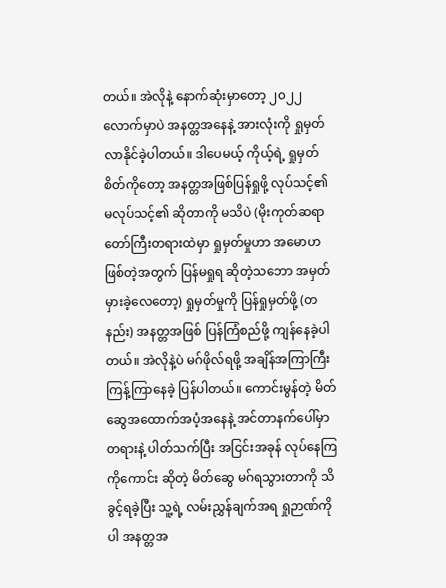တယ်။ အဲလိုနဲ့ နောက်ဆုံးမှာတော့ ၂၀၂၂ လောက်မှာပဲ အနတ္တအနေနဲ့ အားလုံးကို ရှုမှတ်လာနိုင်ခဲ့ပါတယ်။ ဒါပေမယ့် ကိုယ့်ရဲ့ ရှုမှတ်စိတ်ကိုတော့ အနတ္တအဖြစ်ပြန်ရှုဖို့ လုပ်သင့်၏ မလုပ်သင့်၏ ဆိုတာကို မသိပဲ (မိုးကုတ်ဆရာတော်ကြီးတရားထဲမှာ ရှုမှတ်မှုဟာ အမောဟ ဖြစ်တဲ့အတွက် ပြန်မရှုရ ဆိုတဲ့သဘော အမှတ်မှားခဲ့လေတော့) ရှုမှတ်မှုကို ပြန်ရှုမှတ်ဖို့ (တနည်း) အနတ္တအဖြစ် ပြန်ကြံစည်ဖို့ ကျန်နေခဲ့ပါတယ်။ အဲလိုနဲ့ပဲ မဂ်ဖိုလ်ရဖို့ အချိန်အကြာကြီး ကြန့်ကြာနေခဲ့ ပြန်ပါတယ်။ ကောင်းမွန်တဲ့ မိတ်ဆွေအထောက်အပံ့အနေနဲ့ အင်တာနက်ပေါ်မှာ တရားနဲ့ ပါတ်သက်ပြီး အငြင်းအခုန် လုပ်နေကြ ကိုကောင်း ဆိုတဲ့ မိတ်ဆွေ မဂ်ရသွားတာကို သိခွင့်ရခဲ့ပြီး သူ့ရဲ့ လမ်းညွှန်ချက်အရ ရှုဉာဏ်ကိုပါ အနတ္တအ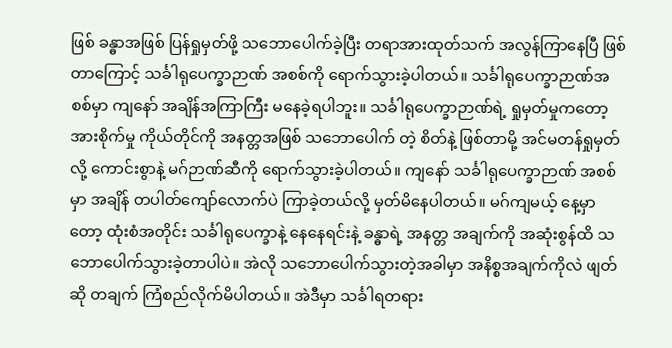ဖြစ် ခန္ဓာအဖြစ် ပြန်ရှုမှတ်ဖို့ သဘောပေါက်ခဲ့ပြီး တရာအားထုတ်သက် အလွန်ကြာနေပြီ ဖြစ်တာကြောင့် သင်္ခါရုပေက္ခာဉာဏ် အစစ်ကို ရောက်သွားခဲ့ပါတယ်။ သင်္ခါရုပေက္ခာဉာဏ်အစစ်မှာ ကျနော် အချိန်အကြာကြီး မနေခဲ့ရပါဘူး။ သင်္ခါရုပေက္ခာဉာဏ်ရဲ့ ရှုမှတ်မှုကတော့ အားစိုက်မှု ကိုယ်တိုင်ကို အနတ္တအဖြစ် သဘောပေါက် တဲ့ စိတ်နဲ့ ဖြစ်တာမို့ အင်မတန်ရှုမှတ်လို့ ကောင်းစွာနဲ့ မဂ်ဉာဏ်ဆီကို ရောက်သွားခဲ့ပါတယ်။ ကျနော် သင်္ခါရုပေက္ခာဉာဏ် အစစ်မှာ အချိန် တပါတ်ကျော်လောက်ပဲ ကြာခဲ့တယ်လို့ မှတ်မိနေပါတယ်။ မဂ်ကျမယ့် နေ့မှာတော့ ထုံးစံအတိုင်း သင်္ခါရုပေက္ခာနဲ့ နေနေရင်းနဲ့ ခန္ဓာရဲ့ အနတ္တ အချက်ကို အဆုံးစွန်ထိ သဘောပေါက်သွားခဲ့တာပါပဲ။ အဲလို သဘောပေါက်သွားတဲ့အခါမှာ အနိစ္စအချက်ကိုလဲ ဖျတ်ဆို တချက် ကြံစည်လိုက်မိပါတယ်။ အဲဒီမှာ သင်္ခါရတရား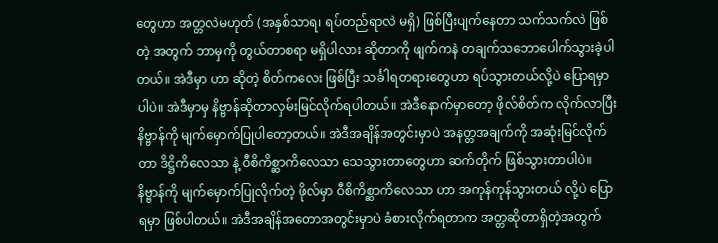တွေဟာ အတ္တလဲမဟုတ် (အနှစ်သာရ၊ ရပ်တည်ရာလဲ မရှိ) ဖြစ်ပြီးပျက်နေတာ သက်သက်လဲ ဖြစ်တဲ့ အတွက် ဘာမှကို တွယ်တာစရာ မရှိပါလား ဆိုတာကို ဖျက်ကနဲ တချက်သဘောပေါက်သွားခဲ့ပါတယ်။ အဲဒီမှာ ဟာ ဆိုတဲ့ စိတ်ကလေး ဖြစ်ပြီး သင်္ခါရတရားတွေဟာ ရပ်သွားတယ်လို့ပဲ ပြောရမှာပါပဲ။ အဲဒီမှာမှ နိဗ္ဗာန်ဆိုတာလှမ်းမြင်လိုက်ရပါတယ်။ အဲဒီနောက်မှာတော့ ဖိုလ်စိတ်က လိုက်လာပြီး နိဗ္ဗာန်ကို မျက်မှောက်ပြုပါတော့တယ်။ အဲဒီအချိန်အတွင်းမှာပဲ အနတ္တအချက်ကို အဆုံးမြင်လိုက်တာ ဒိဋ္ဌိကိလေသာ နဲ့ ဝီစိကိစ္ဆာကိလေသာ သေသွားတာတွေဟာ ဆက်တိုက် ဖြစ်သွားတာပါပဲ။ နိဗ္ဗာန်ကို မျက်မှောက်ပြုလိုက်တဲ့ ဖိုလ်မှာ ဝီစိကိစ္ဆာကိလေသာ ဟာ အကုန်ကုန်သွားတယ် လို့ပဲ ပြောရမှာ ဖြစ်ပါတယ်။ အဲဒီအချိန်အတောအတွင်းမှာပဲ ခံစားလိုက်ရတာက အတ္တဆိုတာရှိတဲ့အတွက်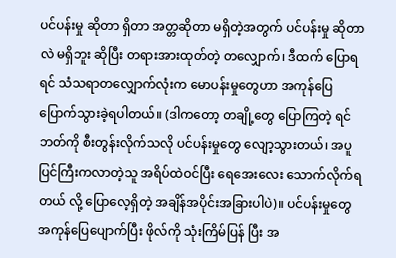ပင်ပန်းမှု ဆိုတာ ရှိတာ အတ္တဆိုတာ မရှိတဲ့အတွက် ပင်ပန်းမှု ဆိုတာလဲ မရှိဘူး ဆိုပြီး တရားအားထုတ်တဲ့ တလျှောက်၊ ဒီထက် ပြောရရင် သံသရာတလျှောက်လုံးက မောပန်းမှုတွေဟာ အကုန်ပြေပြောက်သွားခဲ့ရပါတယ်။ (ဒါကတော့ တချို့တွေ ပြောကြတဲ့ ရင်ဘတ်ကို စီးတွန်းလိုက်သလို ပင်ပန်းမှုတွေ လျော့သွားတယ်၊ အပူပြင်ကြီးကလာတဲ့သူ အရိပ်ထဲဝင်ပြီး ရေအေးလေး သောက်လိုက်ရတယ် လို့ ပြောလေ့ရှိတဲ့ အချိန်အပိုင်းအခြားပါပဲ)။ ပင်ပန်းမှုတွေ အကုန်ပြေပျောက်ပြီး ဖိုလ်ကို သုံးကြိမ်ပြန် ပြီး အ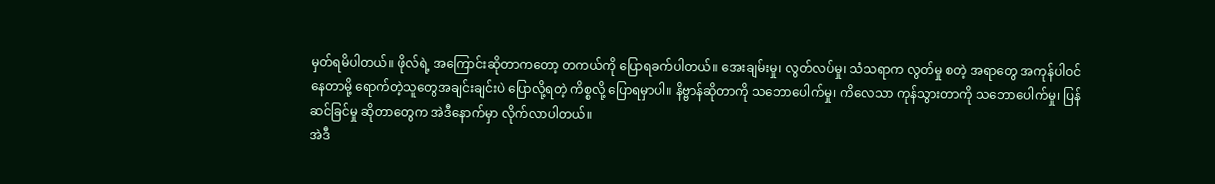မှတ်ရမိပါတယ်။ ဖိုလ်ရဲ့ အကြောင်းဆိုတာကတော့ တကယ်ကို ပြောရခက်ပါတယ်။ အေးချမ်းမှု၊ လွတ်လပ်မှု၊ သံသရာက လွတ်မှု စတဲ့ အရာတွေ အကုန်ပါဝင်နေတာမို့ ရောက်တဲ့သူတွေအချင်းချင်းပဲ ပြောလို့ရတဲ့ ကိစ္စလို့ ပြောရမှာပါ။ နိဗ္ဗာန်ဆိုတာကို သဘောပေါက်မှု၊ ကိလေသာ ကုန်သွားတာကို သဘောပေါက်မှု၊ ပြန်ဆင်ခြင်မှု ဆိုတာတွေက အဲဒီနောက်မှာ လိုက်လာပါတယ်။
အဲဒီ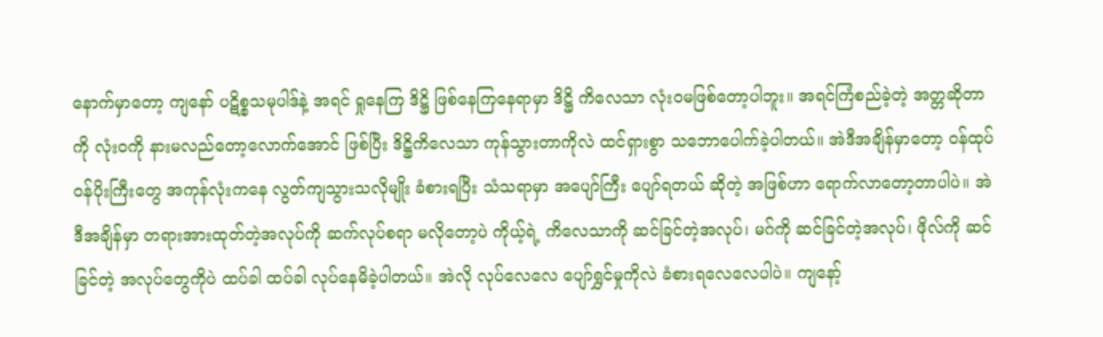နောက်မှာတော့ ကျနော် ပဋိစ္စသမုပါဒ်နဲ့ အရင် ရှုနေကြ ဒိဋ္ဌိ ဖြစ်နေကြနေရာမှာ ဒိဋ္ဌိ ကိလေသာ လုံးဝမဖြစ်တော့ပါဘူး။ အရင်ကြံစည်ခဲ့တဲ့ အတ္တဆိုတာကို လုံးဝကို နားမလည်တော့လောက်အောင် ဖြစ်ပြီး ဒိဋ္ဌိကိလေသာ ကုန်သွားတာကိုလဲ ထင်ရှားစွာ သဘောပေါက်ခဲ့ပါတယ်။ အဲဒီအချိန်မှာတော့ ဝန်ထုပ်ဝန်ပိုးကြီးတွေ အကုန်လုံးကနေ လွတ်ကျသွားသလိုမျိုး ခံစားရပြီး သံသရာမှာ အပျော်ကြီး ပျော်ရတယ် ဆိုတဲ့ အဖြစ်ဟာ ရောက်လာတော့တာပါပဲ။ အဲဒီအချိန်မှာ တရားအားထုတ်တဲ့အလုပ်ကို ဆက်လုပ်စရာ မလိုတော့ပဲ ကိုယ့်ရဲ့ ကိလေသာကို ဆင်ခြင်တဲ့အလုပ်၊ မဂ်ကို ဆင်ခြင်တဲ့အလုပ်၊ ဖိုလ်ကို ဆင်ခြင်တဲ့ အလုပ်တွေကိုပဲ ထပ်ခါ ထပ်ခါ လုပ်နေမိခဲ့ပါတယ်။ အဲလို လုပ်လေလေ ပျော်ရွှင်မှုကိုလဲ ခံစားရလေလေပါပဲ။ ကျနော့်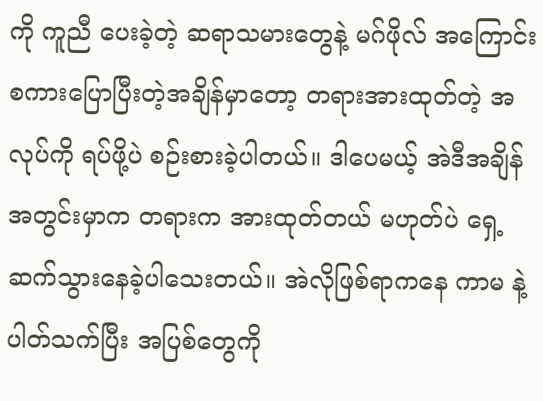ကို ကူညီ ပေးခဲ့တဲ့ ဆရာသမားတွေနဲ့ မဂ်ဖိုလ် အကြောင်း စကားပြောပြီးတဲ့အချိန်မှာတော့ တရားအားထုတ်တဲ့ အလုပ်ကို ရပ်ဖို့ပဲ စဉ်းစားခဲ့ပါတယ်။ ဒါပေမယ့် အဲဒီအချိန်အတွင်းမှာက တရားက အားထုတ်တယ် မဟုတ်ပဲ ရှေ့ဆက်သွားနေခဲ့ပါသေးတယ်။ အဲလိုဖြစ်ရာကနေ ကာမ နဲ့ ပါတ်သက်ပြီး အပြစ်တွေကို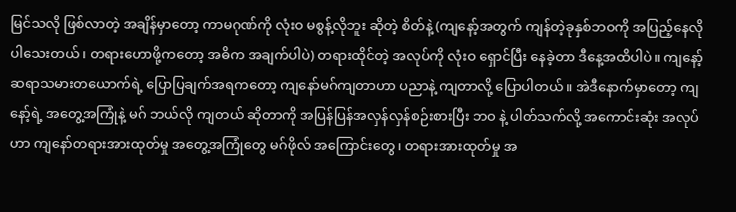မြင်သလို ဖြစ်လာတဲ့ အချိန်မှာတော့ ကာမဂုဏ်ကို လုံးဝ မစွန့်လိုဘူး ဆိုတဲ့ စိတ်နဲ့ (ကျနော့်အတွက် ကျန်တဲ့ခုနှစ်ဘဝကို အပြည့်နေလိုပါသေးတယ်၊ တရားဟောဖို့ကတော့ အဓိက အချက်ပါပဲ) တရားထိုင်တဲ့ အလုပ်ကို လုံးဝ ရှောင်ပြီး နေခဲ့တာ ဒီနေ့အထိပါပဲ။ ကျနော့် ဆရာသမားတယောက်ရဲ့ ပြောပြချက်အရကတော့ ကျနော်မဂ်ကျတာဟာ ပညာနဲ့ ကျတာလို့ ပြောပါတယ်။ အဲဒီနောက်မှာတော့ ကျနော့်ရဲ့ အတွေ့အကြုံနဲ့ မဂ် ဘယ်လို ကျတယ် ဆိုတာကို အပြန်ပြန်အလှန်လှန်စဉ်းစားပြီး ဘဝ နဲ့ ပါတ်သက်လို့ အကောင်းဆုံး အလုပ်ဟာ ကျနော်တရားအားထုတ်မှု အတွေ့အကြုံတွေ မဂ်ဖိုလ် အကြောင်းတွေ၊ တရားအားထုတ်မှု အ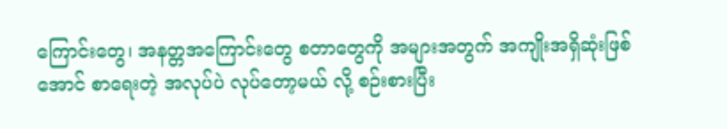ကြောင်းတွေ၊ အနတ္တအကြောင်းတွေ စတာတွေကို အများအတွက် အကျိုးအရှိဆုံးဖြစ်အောင် စာရေးတဲ့ အလုပ်ပဲ လုပ်တော့မယ် လို့ စဉ်းစားပြီး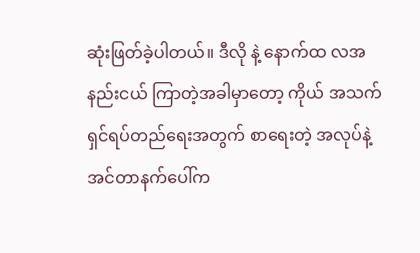ဆုံးဖြတ်ခဲ့ပါတယ်။ ဒီလို နဲ့ နောက်ထ လအနည်းငယ် ကြာတဲ့အခါမှာတော့ ကိုယ် အသက်ရှင်ရပ်တည်ရေးအတွက် စာရေးတဲ့ အလုပ်နဲ့ အင်တာနက်ပေါ်က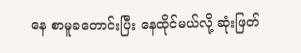နေ စာမူခတောင်းပြီး နေထိုင်မယ်လို့ ဆုံးဖြတ်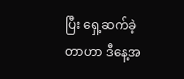ပြီး ရှေ့ဆက်ခဲ့တာဟာ ဒီနေ့အ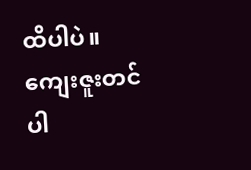ထိပါပဲ။ ကျေးဇူးတင်ပါ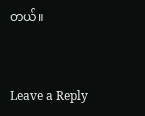တယ်။


Leave a Reply